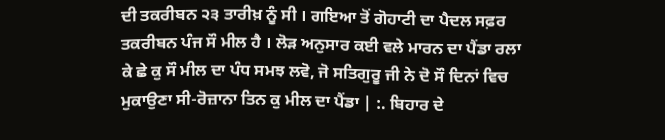ਦੀ ਤਕਰੀਬਨ ੨੩ ਤਾਰੀਖ਼ ਨੂੰ ਸੀ । ਗਇਆ ਤੋਂ ਗੋਹਾਟੀ ਦਾ ਪੈਦਲ ਸਫ਼ਰ ਤਕਰੀਬਨ ਪੰਜ ਸੌ ਮੀਲ ਹੈ । ਲੋੜ ਅਨੁਸਾਰ ਕਈ ਵਲੇ ਮਾਰਨ ਦਾ ਪੈਂਡਾ ਰਲਾ ਕੇ ਛੇ ਕੁ ਸੌ ਮੀਲ ਦਾ ਪੰਧ ਸਮਝ ਲਵੋ, ਜੋ ਸਤਿਗੁਰੂ ਜੀ ਨੇ ਦੋ ਸੌ ਦਿਨਾਂ ਵਿਚ ਮੁਕਾਉਣਾ ਸੀ-ਰੋਜ਼ਾਨਾ ਤਿਨ ਕੁ ਮੀਲ ਦਾ ਪੈਂਡਾ | :. ਬਿਹਾਰ ਦੇ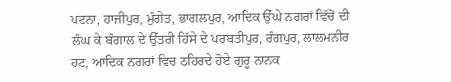ਪਟਨਾ, ਹਾਜੀਪੁਰ, ਮੁੰਗੇਤ, ਭਾਗਲਪੁਰ, ਆਦਿਕ ਉੱਘੇ ਨਗਰਾਂ ਵਿੱਚੋਂ ਦੀ ਲੰਘ ਕੇ ਬੰਗਾਲ ਦੇ ਉੱਤਰੀ ਹਿੱਸੇ ਦੇ ਪਰਬਤੀਪੁਰ, ਰੰਗਪੁਰ, ਲਾਲਮਨੀਰ ਹਟ, ਆਦਿਕ ਨਗਰਾਂ ਵਿਚ ਠਹਿਰਦੇ ਹੋਏ ਗੁਰੂ ਨਾਨਕ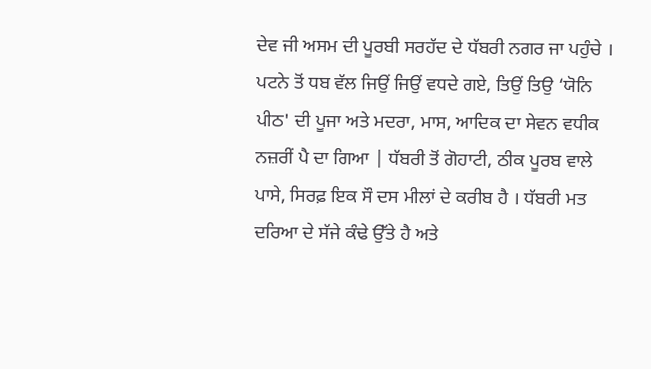ਦੇਵ ਜੀ ਅਸਮ ਦੀ ਪੂਰਬੀ ਸਰਹੱਦ ਦੇ ਧੱਬਰੀ ਨਗਰ ਜਾ ਪਹੁੰਚੇ । ਪਟਨੇ ਤੋਂ ਧਬ ਵੱਲ ਜਿਉਂ ਜਿਉਂ ਵਧਦੇ ਗਏ, ਤਿਉਂ ਤਿਉ ‘ਯੋਨਿ ਪੀਠ' ਦੀ ਪੂਜਾ ਅਤੇ ਮਦਰਾ, ਮਾਸ, ਆਦਿਕ ਦਾ ਸੇਵਨ ਵਧੀਕ ਨਜ਼ਰੀਂ ਪੈ ਦਾ ਗਿਆ | ਧੱਬਰੀ ਤੋਂ ਗੋਹਾਟੀ, ਠੀਕ ਪੂਰਬ ਵਾਲੇ ਪਾਸੇ, ਸਿਰਫ਼ ਇਕ ਸੌ ਦਸ ਮੀਲਾਂ ਦੇ ਕਰੀਬ ਹੈ । ਧੱਬਰੀ ਮਤ ਦਰਿਆ ਦੇ ਸੱਜੇ ਕੰਢੇ ਉੱਤੇ ਹੈ ਅਤੇ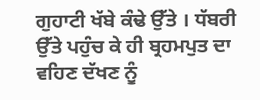ਗੁਹਾਟੀ ਖੱਬੇ ਕੰਢੇ ਉੱਤੇ । ਧੱਬਰੀ ਉੱਤੇ ਪਹੁੰਚ ਕੇ ਹੀ ਬ੍ਰਹਮਪੁਤ ਦਾ ਵਹਿਣ ਦੱਖਣ ਨੂੰ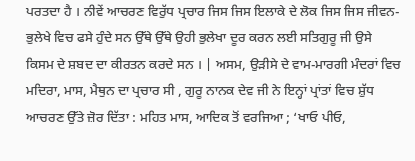ਪਰਤਦਾ ਹੈ । ਨੀਵੇਂ ਆਚਰਣ ਵਿਰੁੱਧ ਪ੍ਰਚਾਰ ਜਿਸ ਜਿਸ ਇਲਾਕੇ ਦੇ ਲੋਕ ਜਿਸ ਜਿਸ ਜੀਵਨ-ਭੁਲੇਖੇ ਵਿਚ ਫਸੇ ਹੁੰਦੇ ਸਨ ਉੱਥੇ ਉੱਥੇ ਉਹੀ ਭੁਲੇਖਾ ਦੂਰ ਕਰਨ ਲਈ ਸਤਿਗੁਰੂ ਜੀ ਉਸੇ ਕਿਸਮ ਦੇ ਸ਼ਬਦ ਦਾ ਕੀਰਤਨ ਕਰਦੇ ਸਨ । | ਅਸਮ, ਉੜੀਸੇ ਦੇ ਵਾਮ-ਮਾਰਗੀ ਮੰਦਰਾਂ ਵਿਚ ਮਦਿਰਾ, ਮਾਸ, ਮੈਥੁਨ ਦਾ ਪ੍ਰਚਾਰ ਸੀ , ਗੁਰੂ ਨਾਨਕ ਦੇਵ ਜੀ ਨੇ ਇਨ੍ਹਾਂ ਪ੍ਰਾਂਤਾਂ ਵਿਚ ਸ਼ੁੱਧ ਆਚਰਣ ਉੱਤੇ ਜ਼ੋਰ ਦਿੱਤਾ : ਮਹਿਤ ਮਾਸ, ਆਦਿਕ ਤੋਂ ਵਰਜਿਆ ; ‘ਖਾਓ ਪੀਓ,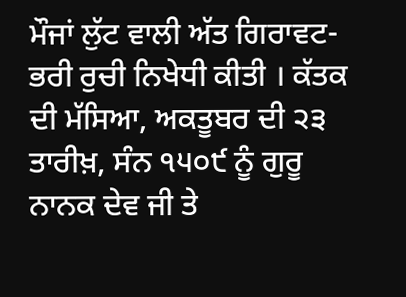ਮੌਜਾਂ ਲੁੱਟ ਵਾਲੀ ਅੱਤ ਗਿਰਾਵਟ-ਭਰੀ ਰੁਚੀ ਨਿਖੇਧੀ ਕੀਤੀ । ਕੱਤਕ ਦੀ ਮੱਸਿਆ, ਅਕਤੂਬਰ ਦੀ ੨੩ ਤਾਰੀਖ਼, ਸੰਨ ੧੫੦੯ ਨੂੰ ਗੁਰੂ ਨਾਨਕ ਦੇਵ ਜੀ ਤੇ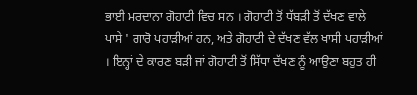ਭਾਈ ਮਰਦਾਨਾ ਗੋਹਾਟੀ ਵਿਚ ਸਨ । ਗੋਹਾਟੀ ਤੋਂ ਧੱਬੜੀ ਤੋਂ ਦੱਖਣ ਵਾਲੇ ਪਾਸੇ ' ਗਾਰੋ ਪਹਾੜੀਆਂ ਹਨ, ਅਤੇ ਗੋਹਾਟੀ ਦੇ ਦੱਖਣ ਵੱਲ ਖਾਸੀ ਪਹਾੜੀਆਂ । ਇਨ੍ਹਾਂ ਦੇ ਕਾਰਣ ਬੜੀ ਜਾਂ ਗੋਹਾਟੀ ਤੋਂ ਸਿੱਧਾ ਦੱਖਣ ਨੂੰ ਆਉਣਾ ਬਹੁਤ ਹੀ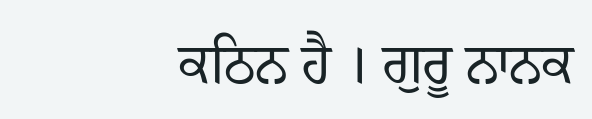ਕਠਿਨ ਹੈ । ਗੁਰੂ ਨਾਨਕ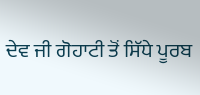ਦੇਵ ਜੀ ਗੋਹਾਟੀ ਤੋਂ ਸਿੱਧੇ ਪੂਰਬ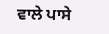ਵਾਲੇ ਪਾਸੇ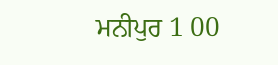ਮਨੀਪੁਰ 1 00